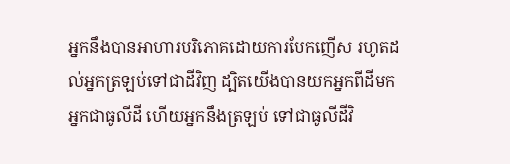អ្នកនឹងបានអាហារបរិភោគដោយការបែកញើស រហូតដល់អ្នកត្រឡប់ទៅជាដីវិញ ដ្បិតយើងបានយកអ្នកពីដីមក អ្នកជាធូលីដី ហើយអ្នកនឹងត្រឡប់ ទៅជាធូលីដីវិ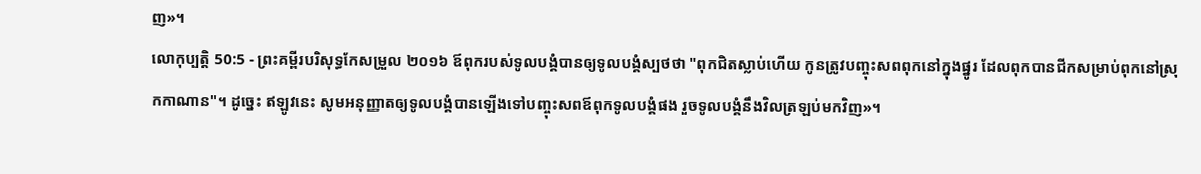ញ»។
លោកុប្បត្តិ 50:5 - ព្រះគម្ពីរបរិសុទ្ធកែសម្រួល ២០១៦ ឪពុករបស់ទូលបង្គំបានឲ្យទូលបង្គំស្បថថា "ពុកជិតស្លាប់ហើយ កូនត្រូវបញ្ចុះសពពុកនៅក្នុងផ្នូរ ដែលពុកបានជីកសម្រាប់ពុកនៅស្រុកកាណាន"។ ដូច្នេះ ឥឡូវនេះ សូមអនុញ្ញាតឲ្យទូលបង្គំបានឡើងទៅបញ្ចុះសពឪពុកទូលបង្គំផង រួចទូលបង្គំនឹងវិលត្រឡប់មកវិញ»។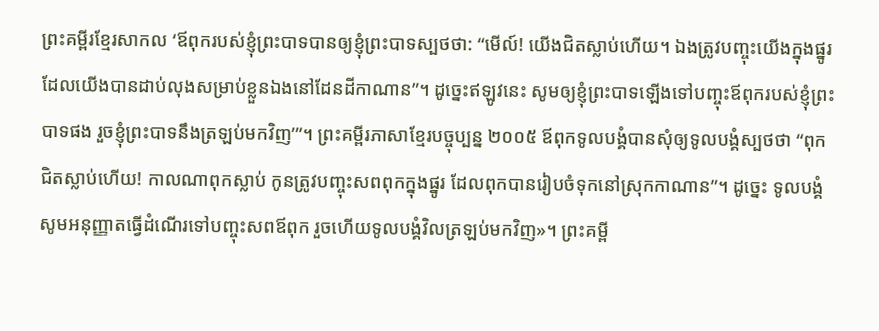ព្រះគម្ពីរខ្មែរសាកល ‘ឪពុករបស់ខ្ញុំព្រះបាទបានឲ្យខ្ញុំព្រះបាទស្បថថា: “មើល៍! យើងជិតស្លាប់ហើយ។ ឯងត្រូវបញ្ចុះយើងក្នុងផ្នូរដែលយើងបានដាប់លុងសម្រាប់ខ្លួនឯងនៅដែនដីកាណាន”។ ដូច្នេះឥឡូវនេះ សូមឲ្យខ្ញុំព្រះបាទឡើងទៅបញ្ចុះឪពុករបស់ខ្ញុំព្រះបាទផង រួចខ្ញុំព្រះបាទនឹងត្រឡប់មកវិញ’”។ ព្រះគម្ពីរភាសាខ្មែរបច្ចុប្បន្ន ២០០៥ ឪពុកទូលបង្គំបានសុំឲ្យទូលបង្គំស្បថថា “ពុកជិតស្លាប់ហើយ! កាលណាពុកស្លាប់ កូនត្រូវបញ្ចុះសពពុកក្នុងផ្នូរ ដែលពុកបានរៀបចំទុកនៅស្រុកកាណាន”។ ដូច្នេះ ទូលបង្គំសូមអនុញ្ញាតធ្វើដំណើរទៅបញ្ចុះសពឪពុក រួចហើយទូលបង្គំវិលត្រឡប់មកវិញ»។ ព្រះគម្ពី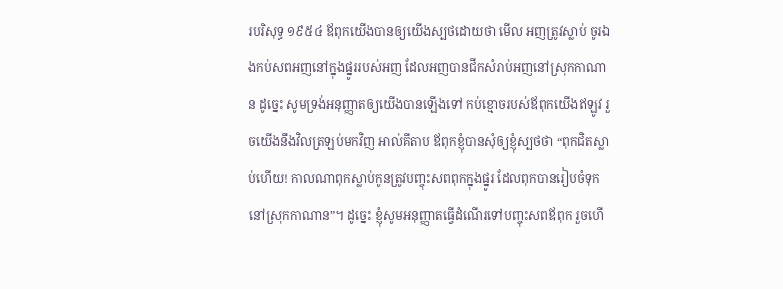របរិសុទ្ធ ១៩៥៤ ឪពុកយើងបានឲ្យយើងស្បថដោយថា មើល អញត្រូវស្លាប់ ចូរឯងកប់សពអញនៅក្នុងផ្នូររបស់អញ ដែលអញបានជីកសំរាប់អញនៅស្រុកកាណាន ដូច្នេះ សូមទ្រង់អនុញ្ញាតឲ្យយើងបានឡើងទៅ កប់ខ្មោចរបស់ឪពុកយើងឥឡូវ រួចយើងនឹងវិលត្រឡប់មកវិញ អាល់គីតាប ឪពុកខ្ញុំបានសុំឲ្យខ្ញុំស្បថថា “ពុកជិតស្លាប់ហើយ! កាលណាពុកស្លាប់កូនត្រូវបញ្ចុះសពពុកក្នុងផ្នូរ ដែលពុកបានរៀបចំទុកនៅស្រុកកាណាន”។ ដូច្នេះ ខ្ញុំសូមអនុញ្ញាតធ្វើដំណើរទៅបញ្ចុះសពឪពុក រួចហើ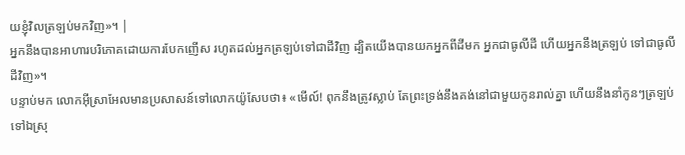យខ្ញុំវិលត្រឡប់មកវិញ»។ |
អ្នកនឹងបានអាហារបរិភោគដោយការបែកញើស រហូតដល់អ្នកត្រឡប់ទៅជាដីវិញ ដ្បិតយើងបានយកអ្នកពីដីមក អ្នកជាធូលីដី ហើយអ្នកនឹងត្រឡប់ ទៅជាធូលីដីវិញ»។
បន្ទាប់មក លោកអ៊ីស្រាអែលមានប្រសាសន៍ទៅលោកយ៉ូសែបថា៖ «មើល៍! ពុកនឹងត្រូវស្លាប់ តែព្រះទ្រង់នឹងគង់នៅជាមួយកូនរាល់គ្នា ហើយនឹងនាំកូនៗត្រឡប់ទៅឯស្រុ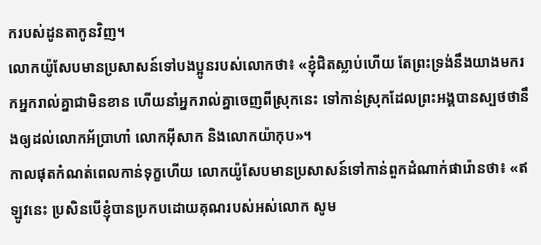ករបស់ដូនតាកូនវិញ។
លោកយ៉ូសែបមានប្រសាសន៍ទៅបងប្អូនរបស់លោកថា៖ «ខ្ញុំជិតស្លាប់ហើយ តែព្រះទ្រង់នឹងយាងមករកអ្នករាល់គ្នាជាមិនខាន ហើយនាំអ្នករាល់គ្នាចេញពីស្រុកនេះ ទៅកាន់ស្រុកដែលព្រះអង្គបានស្បថថានឹងឲ្យដល់លោកអ័ប្រាហាំ លោកអ៊ីសាក និងលោកយ៉ាកុប»។
កាលផុតកំណត់ពេលកាន់ទុក្ខហើយ លោកយ៉ូសែបមានប្រសាសន៍ទៅកាន់ពួកដំណាក់ផារ៉ោនថា៖ «ឥឡូវនេះ ប្រសិនបើខ្ញុំបានប្រកបដោយគុណរបស់អស់លោក សូម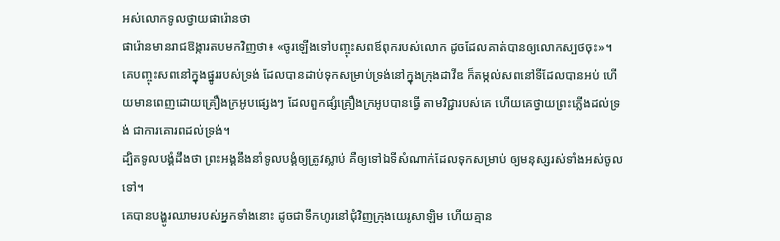អស់លោកទូលថ្វាយផារ៉ោនថា
ផារ៉ោនមានរាជឱង្ការតបមកវិញថា៖ «ចូរឡើងទៅបញ្ចុះសពឪពុករបស់លោក ដូចដែលគាត់បានឲ្យលោកស្បថចុះ»។
គេបញ្ចុះសពនៅក្នុងផ្នូររបស់ទ្រង់ ដែលបានដាប់ទុកសម្រាប់ទ្រង់នៅក្នុងក្រុងដាវីឌ ក៏តម្កល់សពនៅទីដែលបានអប់ ហើយមានពេញដោយគ្រឿងក្រអូបផ្សេងៗ ដែលពួកផ្សំគ្រឿងក្រអូបបានធ្វើ តាមវិជ្ជារបស់គេ ហើយគេថ្វាយព្រះភ្លើងដល់ទ្រង់ ជាការគោរពដល់ទ្រង់។
ដ្បិតទូលបង្គំដឹងថា ព្រះអង្គនឹងនាំទូលបង្គំឲ្យត្រូវស្លាប់ គឺឲ្យទៅឯទីសំណាក់ដែលទុកសម្រាប់ ឲ្យមនុស្សរស់ទាំងអស់ចូលទៅ។
គេបានបង្ហូរឈាមរបស់អ្នកទាំងនោះ ដូចជាទឹកហូរនៅជុំវិញក្រុងយេរូសាឡិម ហើយគ្មាន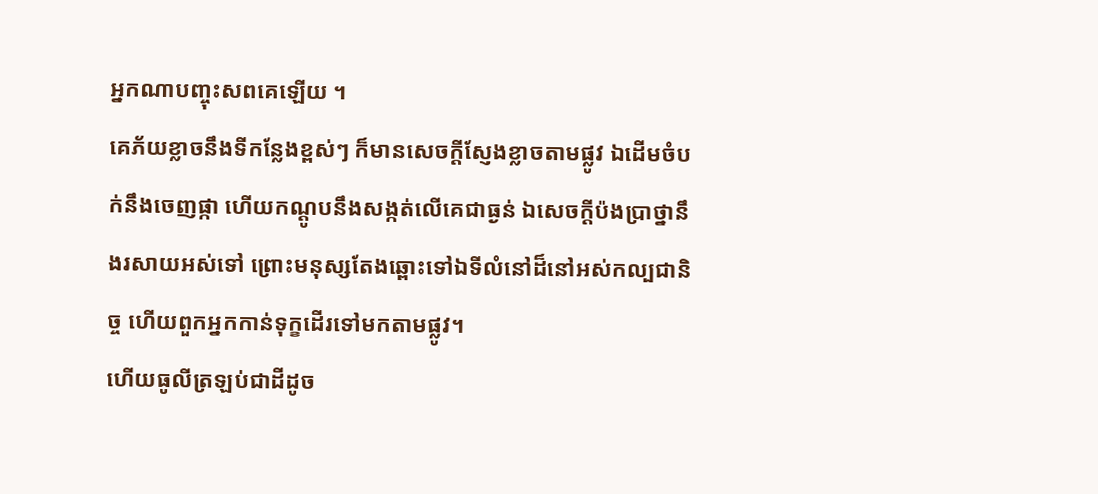អ្នកណាបញ្ចុះសពគេឡើយ ។
គេភ័យខ្លាចនឹងទីកន្លែងខ្ពស់ៗ ក៏មានសេចក្ដីស្ញែងខ្លាចតាមផ្លូវ ឯដើមចំបក់នឹងចេញផ្កា ហើយកណ្តូបនឹងសង្កត់លើគេជាធ្ងន់ ឯសេចក្ដីប៉ងប្រាថ្នានឹងរសាយអស់ទៅ ព្រោះមនុស្សតែងឆ្ពោះទៅឯទីលំនៅដ៏នៅអស់កល្បជានិច្ច ហើយពួកអ្នកកាន់ទុក្ខដើរទៅមកតាមផ្លូវ។
ហើយធូលីត្រឡប់ជាដីដូច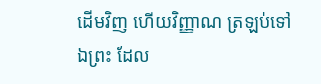ដើមវិញ ហើយវិញ្ញាណ ត្រឡប់ទៅឯព្រះ ដែល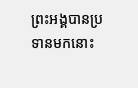ព្រះអង្គបានប្រទានមកនោះ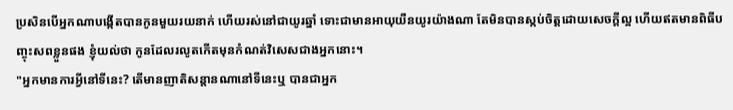ប្រសិនបើអ្នកណាបង្កើតបានកូនមួយរយនាក់ ហើយរស់នៅជាយូរឆ្នាំ ទោះជាមានអាយុយឺនយូរយ៉ាងណា តែមិនបានស្កប់ចិត្តដោយសេចក្ដីល្អ ហើយឥតមានពិធីបញ្ចុះសពខ្លួនផង ខ្ញុំយល់ថា កូនដែលរលូតកើតមុនកំណត់វិសេសជាងអ្នកនោះ។
"អ្នកមានការអ្វីនៅទីនេះ? តើមានញាតិសន្តានណានៅទីនេះឬ បានជាអ្នក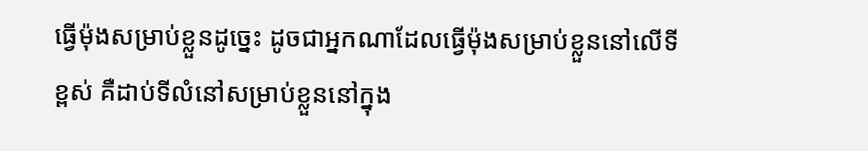ធ្វើម៉ុងសម្រាប់ខ្លួនដូច្នេះ ដូចជាអ្នកណាដែលធ្វើម៉ុងសម្រាប់ខ្លួននៅលើទីខ្ពស់ គឺដាប់ទីលំនៅសម្រាប់ខ្លួននៅក្នុង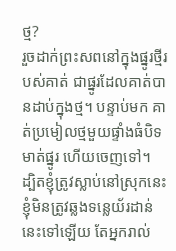ថ្ម?
រួចដាក់ព្រះសពនៅក្នុងផ្នូរថ្មីរបស់គាត់ ជាផ្នូរដែលគាត់បានដាប់ក្នុងថ្ម។ បន្ទាប់មក គាត់ប្រមៀលថ្មមួយផ្ទាំងធំបិទមាត់ផ្នូរ ហើយចេញទៅ។
ដ្បិតខ្ញុំត្រូវស្លាប់នៅស្រុកនេះ ខ្ញុំមិនត្រូវឆ្លងទន្លេយ័រដាន់នេះទៅឡើយ តែអ្នករាល់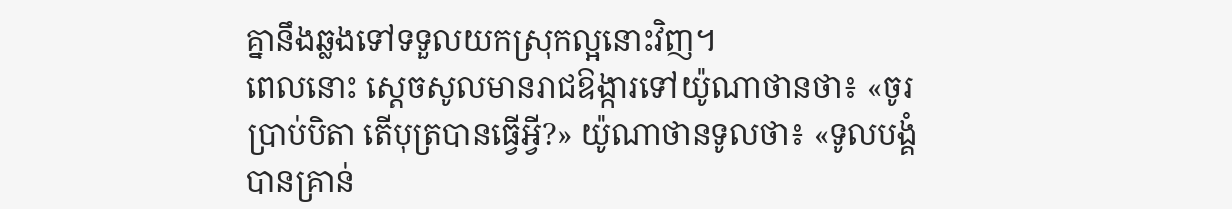គ្នានឹងឆ្លងទៅទទួលយកស្រុកល្អនោះវិញ។
ពេលនោះ ស្ដេចសូលមានរាជឱង្ការទៅយ៉ូណាថានថា៖ «ចូរប្រាប់បិតា តើបុត្របានធ្វើអ្វី?» យ៉ូណាថានទូលថា៖ «ទូលបង្គំបានគ្រាន់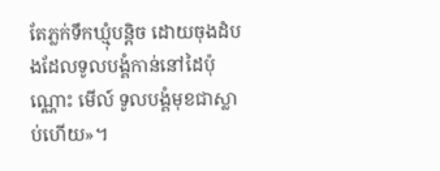តែភ្លក់ទឹកឃ្មុំបន្តិច ដោយចុងដំបងដែលទូលបង្គំកាន់នៅដៃប៉ុណ្ណោះ មើល៍ ទូលបង្គំមុខជាស្លាប់ហើយ»។